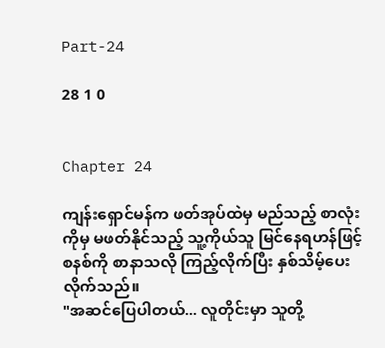Part-24

28 1 0


Chapter 24

ကျန်းရှောင်မန်က ဖတ်အုပ်ထဲမှ မည်သည့် စာလုံးကိုမှ မဖတ်နိုင်သည့် သူ့ကိုယ်သူ မြင်နေရဟန်ဖြင့် စနစ်ကို စာနာသလို ကြည့်လိုက်ပြီး နှစ်သိမ့်ပေးလိုက်သည်။
"အဆင်ပြေပါတယ်... လူတိုင်းမှာ သူတို့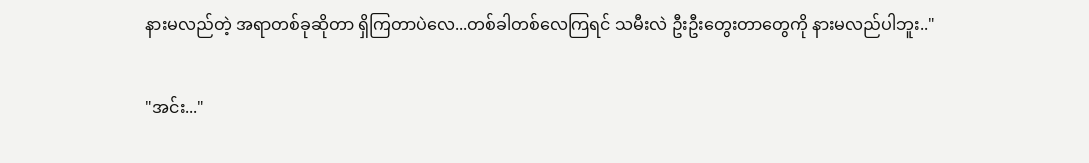နားမလည်တဲ့ အရာတစ်ခုဆိုတာ ရှိကြတာပဲလေ...တစ်ခါတစ်လေကြရင် သမီးလဲ ဦးဦးတွေးတာတွေကို နားမလည်ပါဘူး.."

"အင်း..."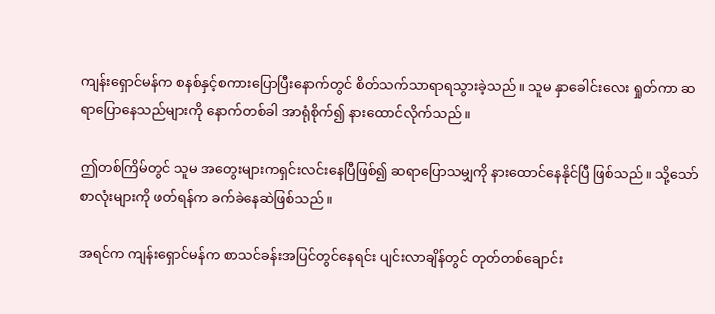ကျန်းရှောင်မန်က စနစ်နှင့်စကားပြောပြီးနောက်တွင် စိတ်သက်သာရာရသွားခဲ့သည်။ သူမ နှာခေါင်းလေး ရှုတ်ကာ ဆရာပြောနေသည်များကို နောက်တစ်ခါ အာရုံစိုက်၍ နားထောင်လိုက်သည်။

ဤတစ်ကြိမ်တွင် သူမ အတွေးများကရှင်းလင်းနေပြီဖြစ်၍ ဆရာပြောသမျှကို နားထောင်နေနိုင်ပြီ ဖြစ်သည်။ သို့သော် စာလုံးများကို ဖတ်ရန်က ခက်ခဲနေဆဲဖြစ်သည်။

အရင်က ကျန်းရှောင်မန်က စာသင်ခန်းအပြင်တွင်နေရင်း ပျင်းလာချိန်တွင် တုတ်တစ်ချောင်း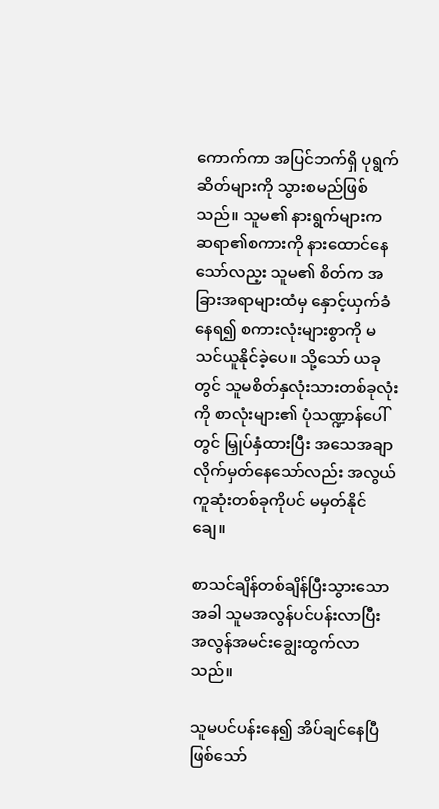ကောက်ကာ အပြင်ဘက်ရှိ ပုရွက်ဆိတ်များကို သွားစမည်ဖြစ်သည်။ သူမ၏ နားရွက်များက ဆရာ၏စကားကို နားထောင်နေသော်လည့း သူမ၏ စိတ်က အခြားအရာများထံမှ နှောင့်ယှက်ခံနေရ၍ စကားလုံးများစွာကို မသင်ယူနိုင်ခဲ့ပေ။ သို့သော် ယခုတွင် သူမစိတ်နှလုံးသားတစ်ခုလုံးကို စာလုံးများ၏ ပုံသဏ္ဍာန်ပေါ်တွင် မြှုပ်နှံထားပြီး အသေအချာလိုက်မှတ်နေသော်လည်း အလွယ်ကူဆုံးတစ်ခုကိုပင် မမှတ်နိုင်ချေ။

စာသင်ချိန်တစ်ချိန်ပြီးသွားသောအခါ သူမအလွန်ပင်ပန်းလာပြီး အလွန်အမင်းချွေးထွက်လာသည်။

သူမပင်ပန်းနေ၍ အိပ်ချင်နေပြီဖြစ်သော်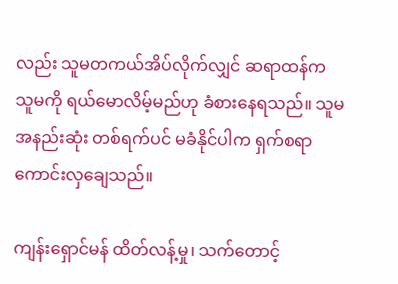လည်း သူမတကယ်အိပ်လိုက်လျှင် ဆရာထန်က သူမကို ရယ်မောလိမ့်မည်ဟု ခံစားနေရသည်။ သူမ အနည်းဆုံး တစ်ရက်ပင် မခံနိုင်ပါက ရှက်စရာကောင်းလှချေသည်။

ကျန်းရှောင်မန် ထိတ်လန့်မှု၊ သက်တောင့်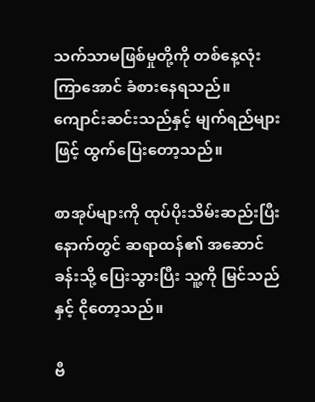သက်သာမဖြစ်မှုတို့ကို တစ်နေ့လုံး ကြာအောင် ခံစားနေရသည်။ ကျောင်းဆင်းသည်နှင့် မျက်ရည်များဖြင့် ထွက်ပြေးတော့သည်။

စာအုပ်များကို ထုပ်ပိုးသိမ်းဆည်းပြီးနောက်တွင် ဆရာထန်၏ အဆောင်ခန်းသို့ ပြေးသွားပြီး သူ့ကို မြင်သည်နှင့် ငိုတော့သည်။

ဗီ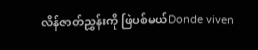လိန်ဇာတ်ညွှန်းကို ဖြဲပစ်မယ်Donde viven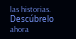las historias. Descúbrelo ahora